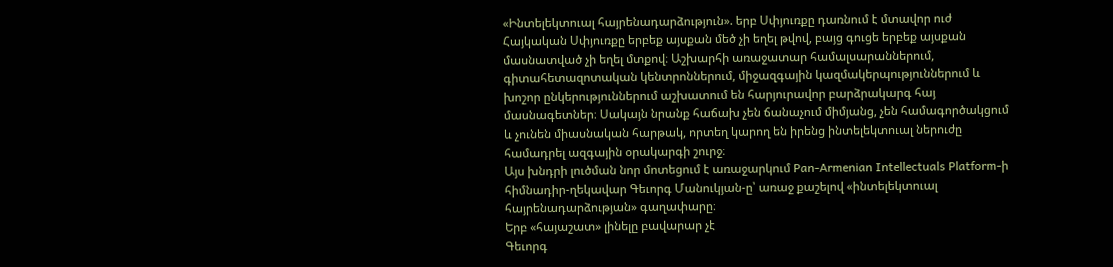«Ինտելեկտուալ հայրենադարձություն». երբ Սփյուռքը դառնում է մտավոր ուժ
Հայկական Սփյուռքը երբեք այսքան մեծ չի եղել թվով, բայց գուցե երբեք այսքան մասնատված չի եղել մտքով։ Աշխարհի առաջատար համալսարաններում, գիտահետազոտական կենտրոններում, միջազգային կազմակերպություններում և խոշոր ընկերություններում աշխատում են հարյուրավոր բարձրակարգ հայ մասնագետներ։ Սակայն նրանք հաճախ չեն ճանաչում միմյանց, չեն համագործակցում և չունեն միասնական հարթակ, որտեղ կարող են իրենց ինտելեկտուալ ներուժը համադրել ազգային օրակարգի շուրջ։
Այս խնդրի լուծման նոր մոտեցում է առաջարկում Pan-Armenian Intellectuals Platform-ի հիմնադիր-ղեկավար Գեւորգ Մանուկյան-ը՝ առաջ քաշելով «ինտելեկտուալ հայրենադարձության» գաղափարը։
Երբ «հայաշատ» լինելը բավարար չէ
Գեւորգ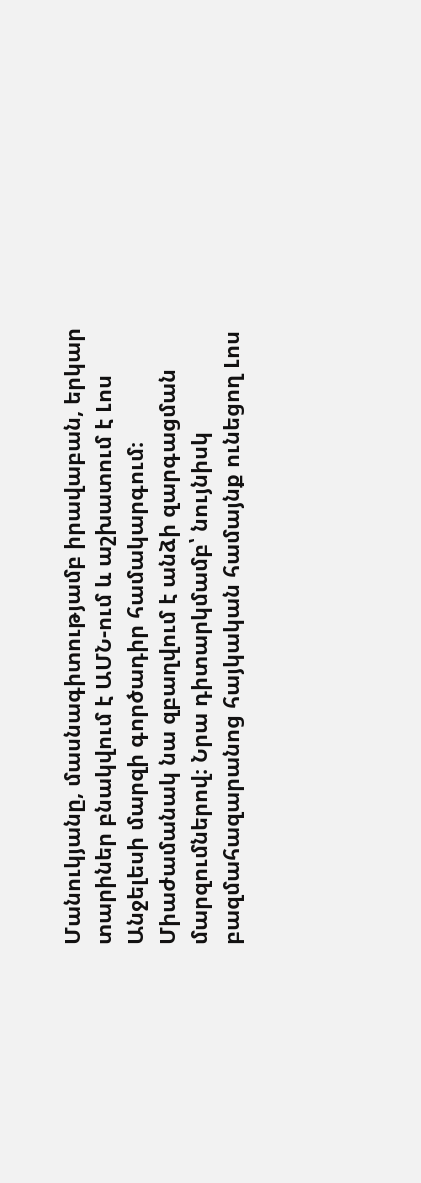Մանուկյանը, մասնագիտությամբ իրավաբան, երկար տարիներ բնակվում է ԱՄՆ-ում և աշխատում է Լոս Անջելեսի մարզի գործադիր համակարգում։ Միաժամանակ նա զբաղվում է անձի զարգացման մարզումներով։ Նրա դիտարկմամբ՝ նույնիսկ բազմահազարանոց հայկական համայնք ունեցող Լոս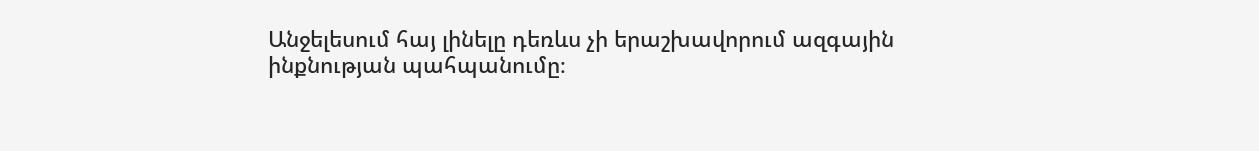Անջելեսում հայ լինելը դեռևս չի երաշխավորում ազգային ինքնության պահպանումը։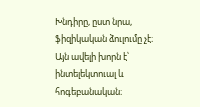Խնդիրը, ըստ նրա, ֆիզիկական ձուլումը չէ։ Այն ավելի խորն է՝ ինտելեկտուալ և հոգեբանական։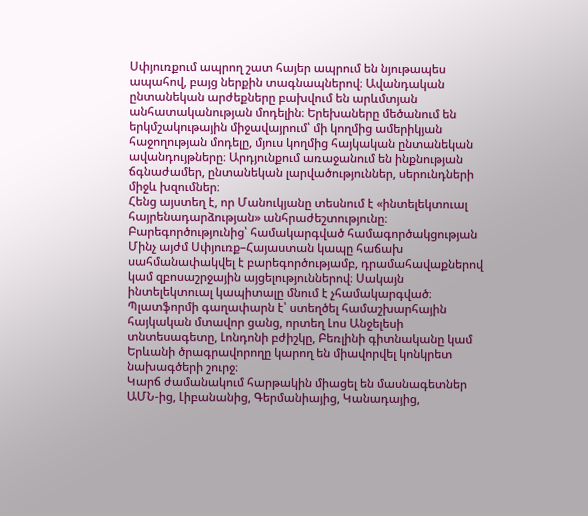Սփյուռքում ապրող շատ հայեր ապրում են նյութապես ապահով, բայց ներքին տագնապներով։ Ավանդական ընտանեկան արժեքները բախվում են արևմտյան անհատականության մոդելին։ Երեխաները մեծանում են երկմշակութային միջավայրում՝ մի կողմից ամերիկյան հաջողության մոդելը, մյուս կողմից հայկական ընտանեկան ավանդույթները։ Արդյունքում առաջանում են ինքնության ճգնաժամեր, ընտանեկան լարվածություններ, սերունդների միջև խզումներ։
Հենց այստեղ է, որ Մանուկյանը տեսնում է «ինտելեկտուալ հայրենադարձության» անհրաժեշտությունը։
Բարեգործությունից՝ համակարգված համագործակցության
Մինչ այժմ Սփյուռք–Հայաստան կապը հաճախ սահմանափակվել է բարեգործությամբ, դրամահավաքներով կամ զբոսաշրջային այցելություններով։ Սակայն ինտելեկտուալ կապիտալը մնում է չհամակարգված։
Պլատֆորմի գաղափարն է՝ ստեղծել համաշխարհային հայկական մտավոր ցանց, որտեղ Լոս Անջելեսի տնտեսագետը, Լոնդոնի բժիշկը, Բեռլինի գիտնականը կամ Երևանի ծրագրավորողը կարող են միավորվել կոնկրետ նախագծերի շուրջ։
Կարճ ժամանակում հարթակին միացել են մասնագետներ ԱՄՆ-ից, Լիբանանից, Գերմանիայից, Կանադայից,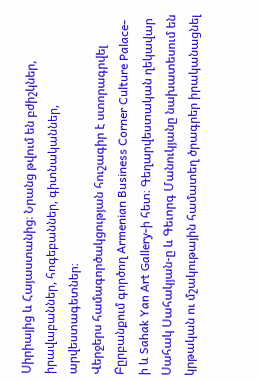Սիրիայից և Հայաստանից։ Նրանց թվում են բժիշկներ, իրավաբաններ, հոգեբաններ, գիտնականներ, արվեստագետներ։
Վերջերս համագործակցության հուշագիր է ստորագրվել Բըրբանքում գործող Armenian Business Corner Culture Palace-ի և Sahak Yan Art Gallery-ի հետ։ Գեղարվեստական ղեկավար Սահակ Սահակյան-ը և Գեւորգ Մանուկյանը նախատեսում են կրթական ու մշակութային համատեղ ծրագրեր իրականացնել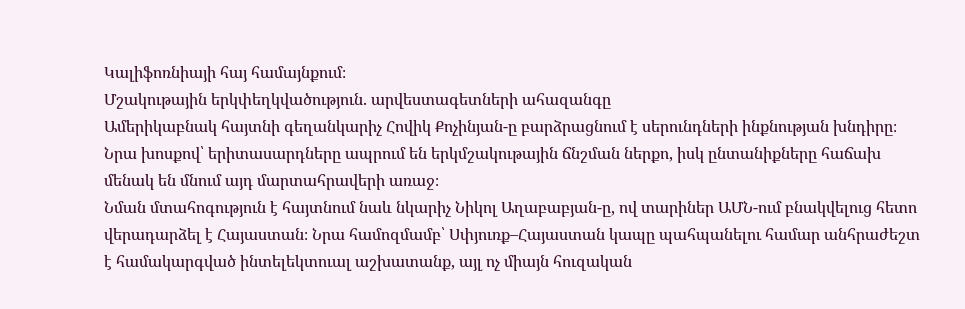Կալիֆոռնիայի հայ համայնքում։
Մշակութային երկփեղկվածություն. արվեստագետների ահազանգը
Ամերիկաբնակ հայտնի գեղանկարիչ Հովիկ Քոչինյան-ը բարձրացնում է սերունդների ինքնության խնդիրը։ Նրա խոսքով՝ երիտասարդները ապրում են երկմշակութային ճնշման ներքո, իսկ ընտանիքները հաճախ մենակ են մնում այդ մարտահրավերի առաջ։
Նման մտահոգություն է հայտնում նաև նկարիչ Նիկոլ Աղաբաբյան-ը, ով տարիներ ԱՄՆ-ում բնակվելուց հետո վերադարձել է Հայաստան։ Նրա համոզմամբ՝ Սփյուռք–Հայաստան կապը պահպանելու համար անհրաժեշտ է համակարգված ինտելեկտուալ աշխատանք, այլ ոչ միայն հուզական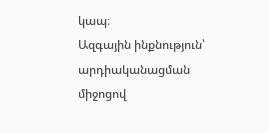կապ։
Ազգային ինքնություն՝ արդիականացման միջոցով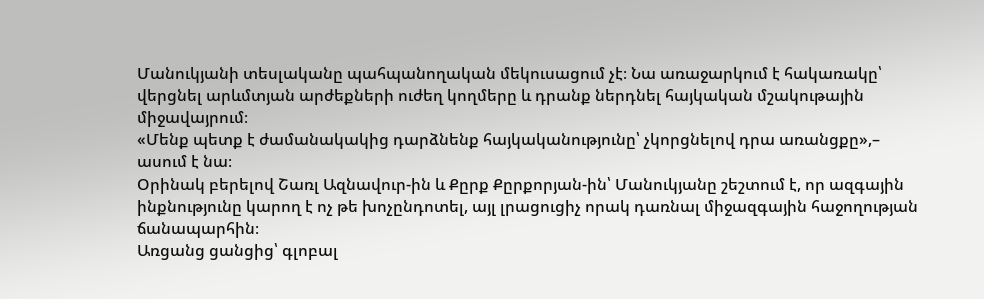Մանուկյանի տեսլականը պահպանողական մեկուսացում չէ։ Նա առաջարկում է հակառակը՝ վերցնել արևմտյան արժեքների ուժեղ կողմերը և դրանք ներդնել հայկական մշակութային միջավայրում։
«Մենք պետք է ժամանակակից դարձնենք հայկականությունը՝ չկորցնելով դրա առանցքը»,– ասում է նա։
Օրինակ բերելով Շառլ Ազնավուր-ին և Քըրք Քըրքորյան-ին՝ Մանուկյանը շեշտում է, որ ազգային ինքնությունը կարող է ոչ թե խոչընդոտել, այլ լրացուցիչ որակ դառնալ միջազգային հաջողության ճանապարհին։
Առցանց ցանցից՝ գլոբալ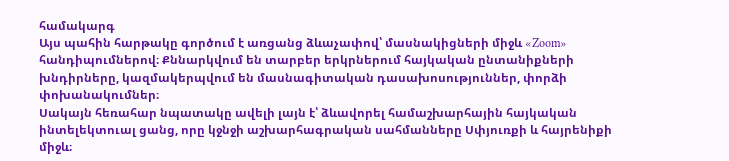համակարգ
Այս պահին հարթակը գործում է առցանց ձևաչափով՝ մասնակիցների միջև «Zoom» հանդիպումներով։ Քննարկվում են տարբեր երկրներում հայկական ընտանիքների խնդիրները, կազմակերպվում են մասնագիտական դասախոսություններ, փորձի փոխանակումներ։
Սակայն հեռահար նպատակը ավելի լայն է՝ ձևավորել համաշխարհային հայկական ինտելեկտուալ ցանց, որը կջնջի աշխարհագրական սահմանները Սփյուռքի և հայրենիքի միջև։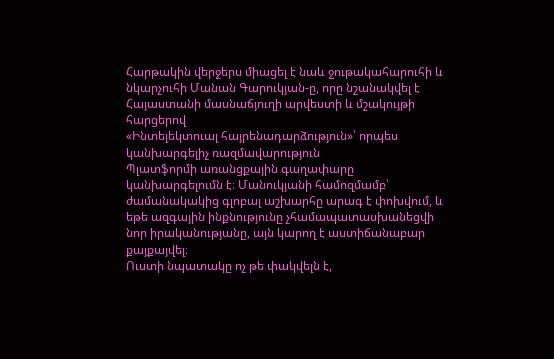Հարթակին վերջերս միացել է նաև ջութակահարուհի և նկարչուհի Մանան Գարուկյան-ը, որը նշանակվել է Հայաստանի մասնաճյուղի արվեստի և մշակույթի հարցերով
«Ինտելեկտուալ հայրենադարձություն»՝ որպես կանխարգելիչ ռազմավարություն
Պլատֆորմի առանցքային գաղափարը կանխարգելումն է։ Մանուկյանի համոզմամբ՝ ժամանակակից գլոբալ աշխարհը արագ է փոխվում, և եթե ազգային ինքնությունը չհամապատասխանեցվի նոր իրականությանը, այն կարող է աստիճանաբար քայքայվել։
Ուստի նպատակը ոչ թե փակվելն է,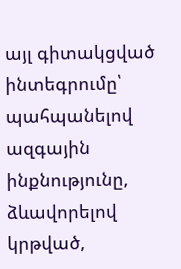այլ գիտակցված ինտեգրումը՝ պահպանելով ազգային ինքնությունը, ձևավորելով կրթված,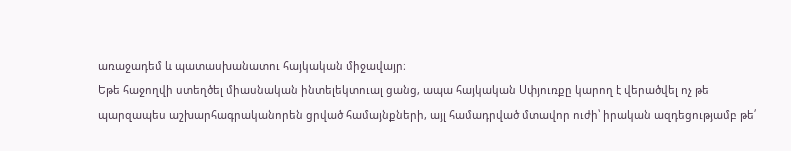առաջադեմ և պատասխանատու հայկական միջավայր։
Եթե հաջողվի ստեղծել միասնական ինտելեկտուալ ցանց, ապա հայկական Սփյուռքը կարող է վերածվել ոչ թե պարզապես աշխարհագրականորեն ցրված համայնքների, այլ համադրված մտավոր ուժի՝ իրական ազդեցությամբ թե՛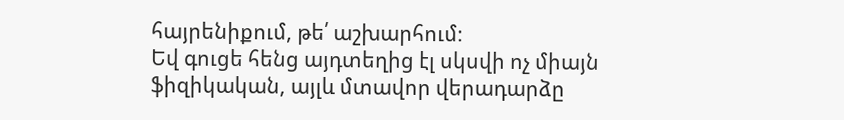հայրենիքում, թե՛ աշխարհում։
Եվ գուցե հենց այդտեղից էլ սկսվի ոչ միայն ֆիզիկական, այլև մտավոր վերադարձը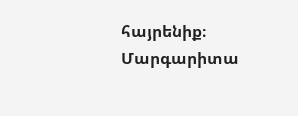հայրենիք։
Մարգարիտա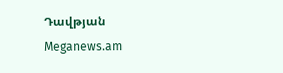Դավթյան
Meganews.am